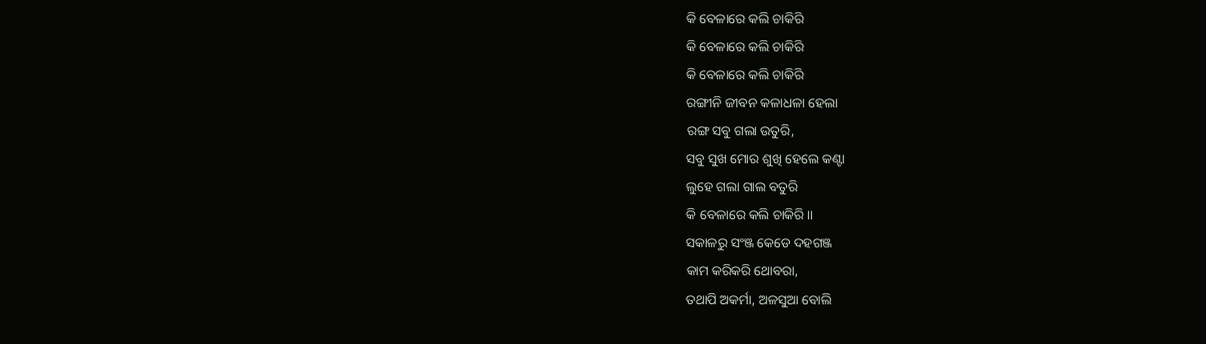କି ବେଳାରେ କଲି ଚାକିରି
କି ବେଳାରେ କଲି ଚାକିରି
କି ବେଳାରେ କଲି ଚାକିରି
ରଙ୍ଗୀନି ଜୀବନ କଳାଧଳା ହେଲା
ରଙ୍ଗ ସବୁ ଗଲା ଉତୁରି,
ସବୁ ସୁଖ ମୋର ଶୁଖି ହେଲେ କଣ୍ଟା
ଲୁହେ ଗଲା ଗାଲ ବତୁରି
କି ବେଳାରେ କଲି ଚାକିରି।।
ସକାଳରୁ ସଂଞ୍ଜ କେଡେ ଦହଗଞ୍ଜ
କାମ କରିକରି ଥୋବରା,
ତଥାପି ଅକର୍ମା, ଅଳସୁଆ ବୋଲି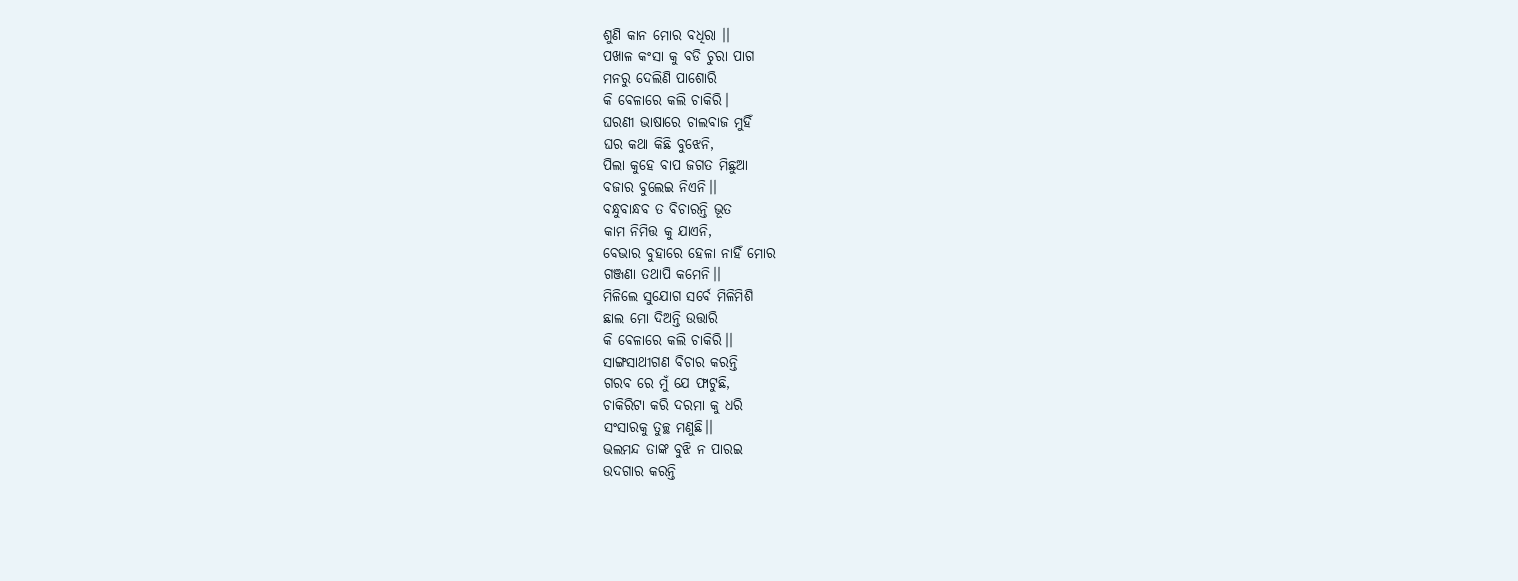ଶୁଣି କାନ ମୋର ବଧିରା ।।
ପଖାଳ କଂସା କୁ ବଡି ଚୁରା ପାଗ
ମନରୁ ଦେଲିଣି ପାଶୋରି
କି ବେଳାରେ କଲି ଚାକିରି।
ଘରଣୀ ଭାଷାରେ ଚାଲବାଜ ମୁହିଁ
ଘର କଥା କିଛି ବୁଝେନି,
ପିଲା କୁହେ ବାପ ଜଗତ ମିଛୁଆ
ବଜାର ବୁଲେଇ ନିଏନି।।
ବନ୍ଧୁବାନ୍ଧବ ତ ବିଚାରନ୍ତି ଭୂତ
କାମ ନିମିତ୍ତ କୁ ଯାଏନି,
ବେଭାର ବୁହାରେ ହେଳା ନାହିଁ ମୋର
ଗଞ୍ଜଣା ତଥାପି କମେନି।।
ମିଳିଲେ ସୁଯୋଗ ସର୍ବେ ମିଳିମିଶି
ଛାଲ ମୋ ଦିଅନ୍ତି ଉତ୍ତାରି
କି ବେଳାରେ କଲି ଚାକିରି।।
ସାଙ୍ଗସାଥୀଗଣ ବିଚାର କରନ୍ତି
ଗରବ ରେ ମୁଁ ଯେ ଫାଟୁଛି,
ଚାକିରିଟା କରି ଦରମା କୁ ଧରି
ସଂସାରକୁ ତୁଚ୍ଛ ମଣୁଛି।।
ଭଲମନ୍ଦ ତାଙ୍କ ବୁଝି ନ ପାରଇ
ଉଦଗାର କରନ୍ତି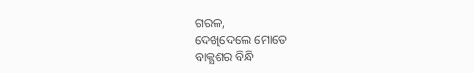ଗରଳ,
ଦେଖିଦେଲେ ମୋତେ
ବାକ୍ଯଶର ବିନ୍ଧି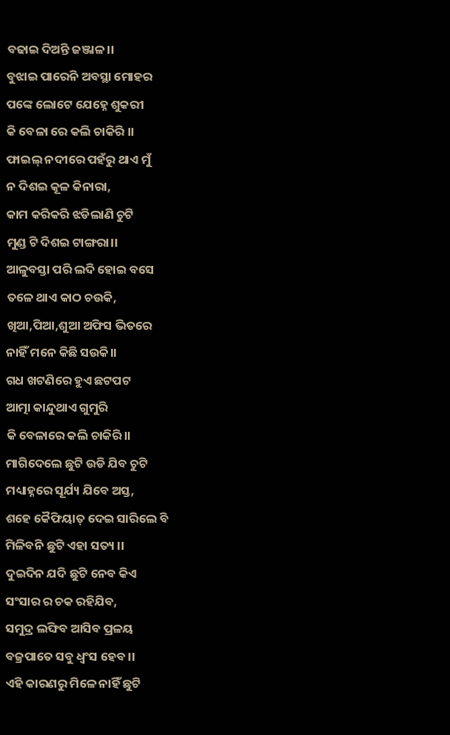ବଢାଇ ଦିଅନ୍ତି ଜଞ୍ଜାଳ।।
ବୁଝାଇ ପାରେନି ଅବସ୍ଥା ମୋହର
ପଙ୍କେ ଲୋଟେ ଯେହ୍ନେ ଶୁକରୀ
କି ବେଳା ରେ କଲି ଚାକିରି ।।
ଫାଇଲ୍ ନଦୀରେ ପହଁରୁ ଥାଏ ମୁଁ
ନ ଦିଶଇ କୂଳ କିନାରା,
କାମ କରିକରି ଝଡିଲାଣି ଚୁଟି
ମୁଣ୍ଡ ଟି ଦିଶଇ ଟାଙ୍ଗରା।।
ଆଳୁବସ୍ତା ପରି ଲଦି ହୋଇ ବସେ
ତଳେ ଥାଏ କାଠ ଚଉକି,
ଖିଆ,ପିଆ,ଶୁଆ ଅଫିସ ଭିତରେ
ନାହିଁ ମନେ କିଛି ସଉକି।।
ଗଧ ଖଟଣିରେ ହୁଏ ଛଟପଟ
ଆତ୍ମା କାନ୍ଦୁଥାଏ ଗୁମୁରି
କି ବେଳାରେ କଲି ଚାକିରି।।
ମାଗିଦେଲେ ଛୁଟି ଉଡି ଯିବ ଚୁଟି
ମଧ୍ୟାହ୍ନରେ ସୂର୍ଯ୍ୟ ଯିବେ ଅସ୍ତ,
ଶହେ କୈଫିୟାତ୍ ଦେଇ ସାରିଲେ ବି
ମିଳିବନି ଛୁଟି ଏହା ସତ୍ୟ ।।
ଦୁଇଦିନ ଯଦି ଛୁଟି ନେବ କିଏ
ସଂସାର ର ଚକ ରହିଯିବ,
ସମୁଦ୍ର ଲଙ୍ଘିବ ଆସିବ ପ୍ରଳୟ
ବଜ୍ରପାତେ ସବୁ ଧ୍ଵଂସ ହେବ।।
ଏହି କାରଣରୁ ମିଳେ ନାହିଁ ଛୁଟି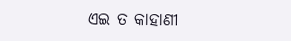ଏଇ ତ କାହାଣୀ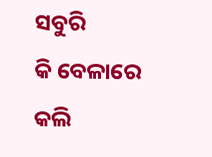ସବୁରି
କି ବେଳାରେ କଲି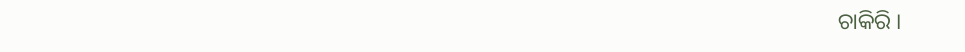ଚାକିରି ।